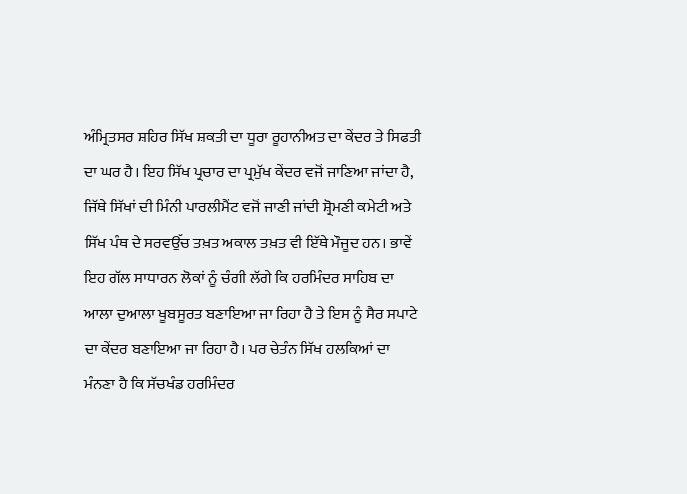ਅੰਮ੍ਰਿਤਸਰ ਸ਼ਹਿਰ ਸਿੱਖ ਸ਼ਕਤੀ ਦਾ ਧੂਰਾ ਰੂਹਾਨੀਅਤ ਦਾ ਕੇਂਦਰ ਤੇ ਸਿਫਤੀ ਦਾ ਘਰ ਹੈ। ਇਹ ਸਿੱਖ ਪ੍ਰਚਾਰ ਦਾ ਪ੍ਰਮੁੱਖ ਕੇਂਦਰ ਵਜੋਂ ਜਾਣਿਆ ਜਾਂਦਾ ਹੈ, ਜਿੱਥੇ ਸਿੱਖਾਂ ਦੀ ਮਿੰਨੀ ਪਾਰਲੀਮੈਂਟ ਵਜੋਂ ਜਾਣੀ ਜਾਂਦੀ ਸ਼੍ਰੋਮਣੀ ਕਮੇਟੀ ਅਤੇ ਸਿੱਖ ਪੰਥ ਦੇ ਸਰਵਉੱਚ ਤਖ਼ਤ ਅਕਾਲ ਤਖ਼ਤ ਵੀ ਇੱਥੇ ਮੌਜੂਦ ਹਨ। ਭਾਵੇਂ ਇਹ ਗੱਲ ਸਾਧਾਰਨ ਲੋਕਾਂ ਨੂੰ ਚੰਗੀ ਲੱਗੇ ਕਿ ਹਰਮਿੰਦਰ ਸਾਹਿਬ ਦਾ ਆਲਾ ਦੁਆਲਾ ਖੂਬਸੂਰਤ ਬਣਾਇਆ ਜਾ ਰਿਹਾ ਹੈ ਤੇ ਇਸ ਨੂੰ ਸੈਰ ਸਪਾਟੇ ਦਾ ਕੇਂਦਰ ਬਣਾਇਆ ਜਾ ਰਿਹਾ ਹੈ। ਪਰ ਚੇਤੰਨ ਸਿੱਖ ਹਲਕਿਆਂ ਦਾ ਮੰਨਣਾ ਹੈ ਕਿ ਸੱਚਖੰਡ ਹਰਮਿੰਦਰ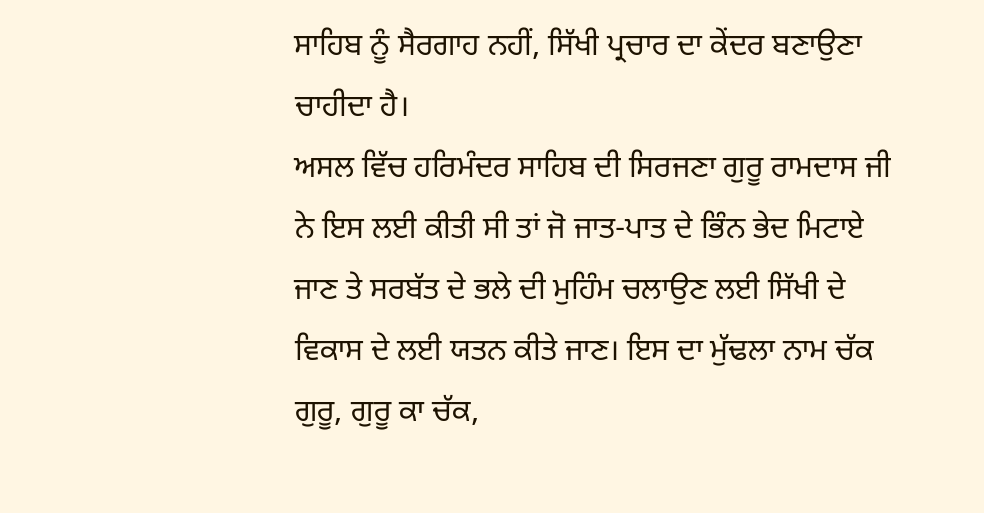ਸਾਹਿਬ ਨੂੰ ਸੈਰਗਾਹ ਨਹੀਂ, ਸਿੱਖੀ ਪ੍ਰਚਾਰ ਦਾ ਕੇਂਦਰ ਬਣਾਉਣਾ ਚਾਹੀਦਾ ਹੈ।
ਅਸਲ ਵਿੱਚ ਹਰਿਮੰਦਰ ਸਾਹਿਬ ਦੀ ਸਿਰਜਣਾ ਗੁਰੂ ਰਾਮਦਾਸ ਜੀ ਨੇ ਇਸ ਲਈ ਕੀਤੀ ਸੀ ਤਾਂ ਜੋ ਜਾਤ-ਪਾਤ ਦੇ ਭਿੰਨ ਭੇਦ ਮਿਟਾਏ ਜਾਣ ਤੇ ਸਰਬੱਤ ਦੇ ਭਲੇ ਦੀ ਮੁਹਿੰਮ ਚਲਾਉਣ ਲਈ ਸਿੱਖੀ ਦੇ ਵਿਕਾਸ ਦੇ ਲਈ ਯਤਨ ਕੀਤੇ ਜਾਣ। ਇਸ ਦਾ ਮੁੱਢਲਾ ਨਾਮ ਚੱਕ ਗੁਰੂ, ਗੁਰੂ ਕਾ ਚੱਕ,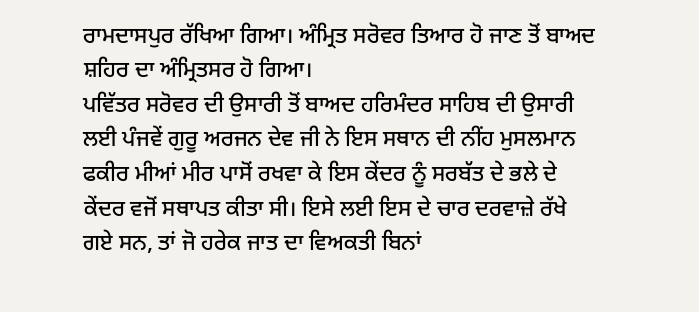ਰਾਮਦਾਸਪੁਰ ਰੱਖਿਆ ਗਿਆ। ਅੰਮ੍ਰਿਤ ਸਰੋਵਰ ਤਿਆਰ ਹੋ ਜਾਣ ਤੋਂ ਬਾਅਦ ਸ਼ਹਿਰ ਦਾ ਅੰਮ੍ਰਿਤਸਰ ਹੋ ਗਿਆ।
ਪਵਿੱਤਰ ਸਰੋਵਰ ਦੀ ਉਸਾਰੀ ਤੋਂ ਬਾਅਦ ਹਰਿਮੰਦਰ ਸਾਹਿਬ ਦੀ ਉਸਾਰੀ ਲਈ ਪੰਜਵੇਂ ਗੁਰੂ ਅਰਜਨ ਦੇਵ ਜੀ ਨੇ ਇਸ ਸਥਾਨ ਦੀ ਨੀਂਹ ਮੁਸਲਮਾਨ ਫਕੀਰ ਮੀਆਂ ਮੀਰ ਪਾਸੋਂ ਰਖਵਾ ਕੇ ਇਸ ਕੇਂਦਰ ਨੂੰ ਸਰਬੱਤ ਦੇ ਭਲੇ ਦੇ ਕੇਂਦਰ ਵਜੋਂ ਸਥਾਪਤ ਕੀਤਾ ਸੀ। ਇਸੇ ਲਈ ਇਸ ਦੇ ਚਾਰ ਦਰਵਾਜ਼ੇ ਰੱਖੇ ਗਏ ਸਨ, ਤਾਂ ਜੋ ਹਰੇਕ ਜਾਤ ਦਾ ਵਿਅਕਤੀ ਬਿਨਾਂ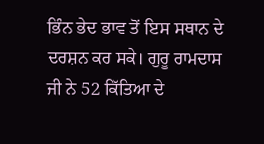ਭਿੰਨ ਭੇਦ ਭਾਵ ਤੋਂ ਇਸ ਸਥਾਨ ਦੇ ਦਰਸ਼ਨ ਕਰ ਸਕੇ। ਗੁਰੂ ਰਾਮਦਾਸ ਜੀ ਨੇ 52 ਕਿੱਤਿਆ ਦੇ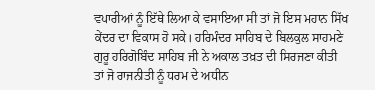ਵਪਾਰੀਆਂ ਨੂੰ ਇੱਥੇ ਲਿਆ ਕੇ ਵਸਾਇਆ ਸੀ ਤਾਂ ਜੋ ਇਸ ਮਹਾਨ ਸਿੱਖ ਕੇਂਦਰ ਦਾ ਵਿਕਾਸ ਹੋ ਸਕੇ। ਹਰਿਮੰਦਰ ਸਾਹਿਬ ਦੇ ਬਿਲਕੁਲ ਸਾਹਮਣੇ ਗੁਰੂ ਹਰਿਗੋਬਿੰਦ ਸਾਹਿਬ ਜੀ ਨੇ ਅਕਾਲ ਤਖ਼ਤ ਦੀ ਸਿਰਜਣਾ ਕੀਤੀ ਤਾਂ ਜੋ ਰਾਜਨੀਤੀ ਨੂੰ ਧਰਮ ਦੇ ਅਧੀਨ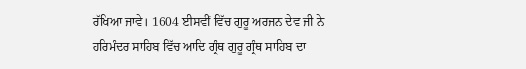ਰੱਖਿਆ ਜਾਵੇ। 1604 ਈਸਵੀਂ ਵਿੱਚ ਗੁਰੂ ਅਰਜਨ ਦੇਵ ਜੀ ਨੇ ਹਰਿਮੰਦਰ ਸਾਹਿਬ ਵਿੱਚ ਆਦਿ ਗ੍ਰੰਥ ਗੁਰੂ ਗ੍ਰੰਥ ਸਾਹਿਬ ਦਾ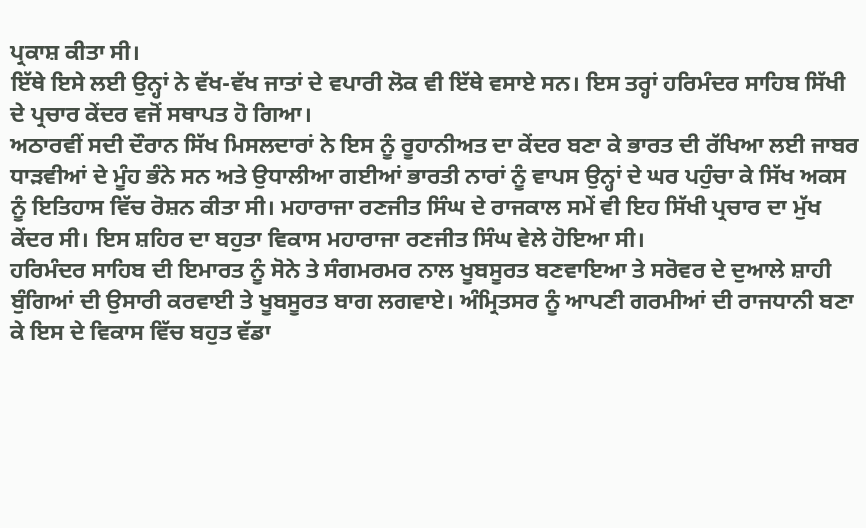ਪ੍ਰਕਾਸ਼ ਕੀਤਾ ਸੀ।
ਇੱਥੇ ਇਸੇ ਲਈ ਉਨ੍ਹਾਂ ਨੇ ਵੱਖ-ਵੱਖ ਜਾਤਾਂ ਦੇ ਵਪਾਰੀ ਲੋਕ ਵੀ ਇੱਥੇ ਵਸਾਏ ਸਨ। ਇਸ ਤਰ੍ਹਾਂ ਹਰਿਮੰਦਰ ਸਾਹਿਬ ਸਿੱਖੀ ਦੇ ਪ੍ਰਚਾਰ ਕੇਂਦਰ ਵਜੋਂ ਸਥਾਪਤ ਹੋ ਗਿਆ।
ਅਠਾਰਵੀਂ ਸਦੀ ਦੌਰਾਨ ਸਿੱਖ ਮਿਸਲਦਾਰਾਂ ਨੇ ਇਸ ਨੂੰ ਰੂਹਾਨੀਅਤ ਦਾ ਕੇਂਦਰ ਬਣਾ ਕੇ ਭਾਰਤ ਦੀ ਰੱਖਿਆ ਲਈ ਜਾਬਰ ਧਾੜਵੀਆਂ ਦੇ ਮੂੰਹ ਭੰਨੇ ਸਨ ਅਤੇ ਉਧਾਲੀਆ ਗਈਆਂ ਭਾਰਤੀ ਨਾਰਾਂ ਨੂੰ ਵਾਪਸ ਉਨ੍ਹਾਂ ਦੇ ਘਰ ਪਹੁੰਚਾ ਕੇ ਸਿੱਖ ਅਕਸ ਨੂੰ ਇਤਿਹਾਸ ਵਿੱਚ ਰੋਸ਼ਨ ਕੀਤਾ ਸੀ। ਮਹਾਰਾਜਾ ਰਣਜੀਤ ਸਿੰਘ ਦੇ ਰਾਜਕਾਲ ਸਮੇਂ ਵੀ ਇਹ ਸਿੱਖੀ ਪ੍ਰਚਾਰ ਦਾ ਮੁੱਖ ਕੇਂਦਰ ਸੀ। ਇਸ ਸ਼ਹਿਰ ਦਾ ਬਹੁਤਾ ਵਿਕਾਸ ਮਹਾਰਾਜਾ ਰਣਜੀਤ ਸਿੰਘ ਵੇਲੇ ਹੋਇਆ ਸੀ।
ਹਰਿਮੰਦਰ ਸਾਹਿਬ ਦੀ ਇਮਾਰਤ ਨੂੰ ਸੋਨੇ ਤੇ ਸੰਗਮਰਮਰ ਨਾਲ ਖੂਬਸੂਰਤ ਬਣਵਾਇਆ ਤੇ ਸਰੋਵਰ ਦੇ ਦੁਆਲੇ ਸ਼ਾਹੀ ਬੁੰਗਿਆਂ ਦੀ ਉਸਾਰੀ ਕਰਵਾਈ ਤੇ ਖੂਬਸੂਰਤ ਬਾਗ ਲਗਵਾਏ। ਅੰਮ੍ਰਿਤਸਰ ਨੂੰ ਆਪਣੀ ਗਰਮੀਆਂ ਦੀ ਰਾਜਧਾਨੀ ਬਣਾ ਕੇ ਇਸ ਦੇ ਵਿਕਾਸ ਵਿੱਚ ਬਹੁਤ ਵੱਡਾ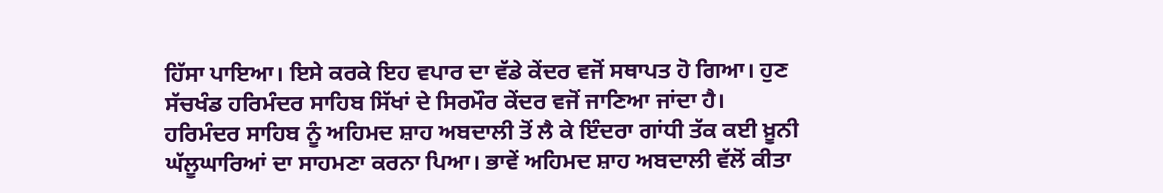ਹਿੱਸਾ ਪਾਇਆ। ਇਸੇ ਕਰਕੇ ਇਹ ਵਪਾਰ ਦਾ ਵੱਡੇ ਕੇਂਦਰ ਵਜੋਂ ਸਥਾਪਤ ਹੋ ਗਿਆ। ਹੁਣ ਸੱਚਖੰਡ ਹਰਿਮੰਦਰ ਸਾਹਿਬ ਸਿੱਖਾਂ ਦੇ ਸਿਰਮੌਰ ਕੇਂਦਰ ਵਜੋਂ ਜਾਣਿਆ ਜਾਂਦਾ ਹੈ।
ਹਰਿਮੰਦਰ ਸਾਹਿਬ ਨੂੰ ਅਹਿਮਦ ਸ਼ਾਹ ਅਬਦਾਲੀ ਤੋਂ ਲੈ ਕੇ ਇੰਦਰਾ ਗਾਂਧੀ ਤੱਕ ਕਈ ਖ਼ੂਨੀ ਘੱਲੂਘਾਰਿਆਂ ਦਾ ਸਾਹਮਣਾ ਕਰਨਾ ਪਿਆ। ਭਾਵੇਂ ਅਹਿਮਦ ਸ਼ਾਹ ਅਬਦਾਲੀ ਵੱਲੋਂ ਕੀਤਾ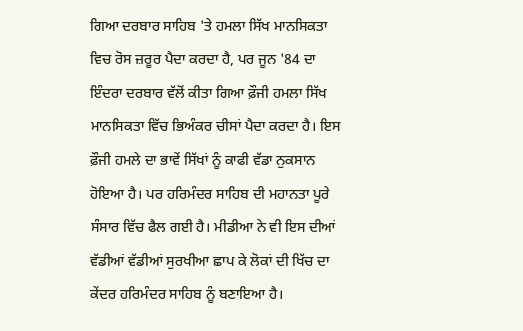ਗਿਆ ਦਰਬਾਰ ਸਾਹਿਬ 'ਤੇ ਹਮਲਾ ਸਿੱਖ ਮਾਨਸਿਕਤਾ ਵਿਚ ਰੋਸ ਜ਼ਰੂਰ ਪੈਦਾ ਕਰਦਾ ਹੈ, ਪਰ ਜੂਨ '84 ਦਾ ਇੰਦਰਾ ਦਰਬਾਰ ਵੱਲੋਂ ਕੀਤਾ ਗਿਆ ਫ਼ੌਜੀ ਹਮਲਾ ਸਿੱਖ ਮਾਨਸਿਕਤਾ ਵਿੱਚ ਭਿਅੰਕਰ ਚੀਸਾਂ ਪੈਦਾ ਕਰਦਾ ਹੈ। ਇਸ ਫ਼ੌਜੀ ਹਮਲੇ ਦਾ ਭਾਵੇਂ ਸਿੱਖਾਂ ਨੂੰ ਕਾਫੀ ਵੱਡਾ ਨੁਕਸਾਨ ਹੋਇਆ ਹੈ। ਪਰ ਹਰਿਮੰਦਰ ਸਾਹਿਬ ਦੀ ਮਹਾਨਤਾ ਪੂਰੇ ਸੰਸਾਰ ਵਿੱਚ ਫੈਲ ਗਈ ਹੈ। ਮੀਡੀਆ ਨੇ ਵੀ ਇਸ ਦੀਆਂ ਵੱਡੀਆਂ ਵੱਡੀਆਂ ਸੁਰਖੀਆ ਛਾਪ ਕੇ ਲੋਕਾਂ ਦੀ ਖਿੱਚ ਦਾ ਕੇਂਦਰ ਹਰਿਮੰਦਰ ਸਾਹਿਬ ਨੂੰ ਬਣਾਇਆ ਹੈ।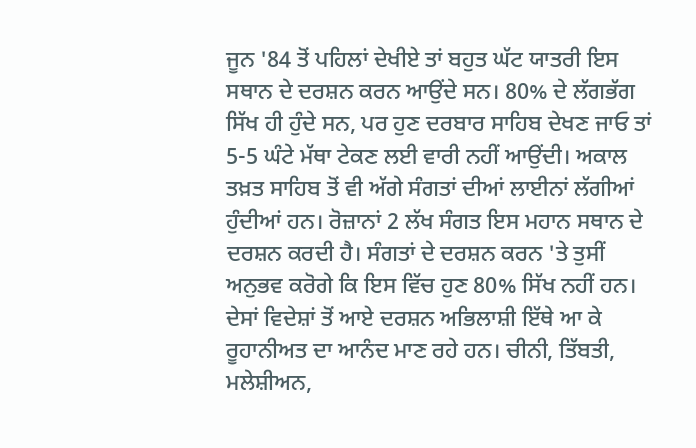ਜੂਨ '84 ਤੋਂ ਪਹਿਲਾਂ ਦੇਖੀਏ ਤਾਂ ਬਹੁਤ ਘੱਟ ਯਾਤਰੀ ਇਸ ਸਥਾਨ ਦੇ ਦਰਸ਼ਨ ਕਰਨ ਆਉਂਦੇ ਸਨ। 80% ਦੇ ਲੱਗਭੱਗ ਸਿੱਖ ਹੀ ਹੁੰਦੇ ਸਨ, ਪਰ ਹੁਣ ਦਰਬਾਰ ਸਾਹਿਬ ਦੇਖਣ ਜਾਓ ਤਾਂ 5-5 ਘੰਟੇ ਮੱਥਾ ਟੇਕਣ ਲਈ ਵਾਰੀ ਨਹੀਂ ਆਉਂਦੀ। ਅਕਾਲ ਤਖ਼ਤ ਸਾਹਿਬ ਤੋਂ ਵੀ ਅੱਗੇ ਸੰਗਤਾਂ ਦੀਆਂ ਲਾਈਨਾਂ ਲੱਗੀਆਂ ਹੁੰਦੀਆਂ ਹਨ। ਰੋਜ਼ਾਨਾਂ 2 ਲੱਖ ਸੰਗਤ ਇਸ ਮਹਾਨ ਸਥਾਨ ਦੇ ਦਰਸ਼ਨ ਕਰਦੀ ਹੈ। ਸੰਗਤਾਂ ਦੇ ਦਰਸ਼ਨ ਕਰਨ 'ਤੇ ਤੁਸੀਂ ਅਨੁਭਵ ਕਰੋਗੇ ਕਿ ਇਸ ਵਿੱਚ ਹੁਣ 80% ਸਿੱਖ ਨਹੀਂ ਹਨ। ਦੇਸਾਂ ਵਿਦੇਸ਼ਾਂ ਤੋਂ ਆਏ ਦਰਸ਼ਨ ਅਭਿਲਾਸ਼ੀ ਇੱਥੇ ਆ ਕੇ ਰੂਹਾਨੀਅਤ ਦਾ ਆਨੰਦ ਮਾਣ ਰਹੇ ਹਨ। ਚੀਨੀ, ਤਿੱਬਤੀ, ਮਲੇਸ਼ੀਅਨ,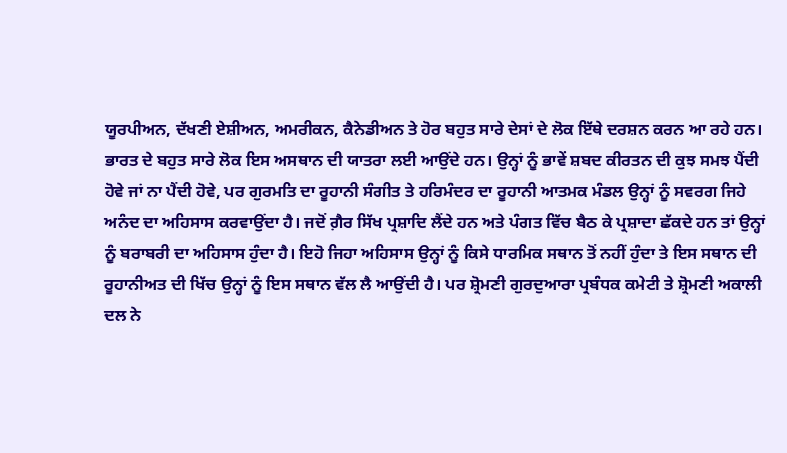ਯੂਰਪੀਅਨ, ਦੱਖਣੀ ਏਸ਼ੀਅਨ, ਅਮਰੀਕਨ, ਕੈਨੇਡੀਅਨ ਤੇ ਹੋਰ ਬਹੁਤ ਸਾਰੇ ਦੇਸਾਂ ਦੇ ਲੋਕ ਇੱਥੇ ਦਰਸ਼ਨ ਕਰਨ ਆ ਰਹੇ ਹਨ।
ਭਾਰਤ ਦੇ ਬਹੁਤ ਸਾਰੇ ਲੋਕ ਇਸ ਅਸਥਾਨ ਦੀ ਯਾਤਰਾ ਲਈ ਆਉਂਦੇ ਹਨ। ਉਨ੍ਹਾਂ ਨੂੰ ਭਾਵੇਂ ਸ਼ਬਦ ਕੀਰਤਨ ਦੀ ਕੁਝ ਸਮਝ ਪੈਂਦੀ ਹੋਵੇ ਜਾਂ ਨਾ ਪੈਂਦੀ ਹੋਵੇ, ਪਰ ਗੁਰਮਤਿ ਦਾ ਰੂਹਾਨੀ ਸੰਗੀਤ ਤੇ ਹਰਿਮੰਦਰ ਦਾ ਰੂਹਾਨੀ ਆਤਮਕ ਮੰਡਲ ਉਨ੍ਹਾਂ ਨੂੰ ਸਵਰਗ ਜਿਹੇ ਅਨੰਦ ਦਾ ਅਹਿਸਾਸ ਕਰਵਾਉਂਦਾ ਹੈ। ਜਦੋਂ ਗ਼ੈਰ ਸਿੱਖ ਪ੍ਰਸ਼ਾਦਿ ਲੈਂਦੇ ਹਨ ਅਤੇ ਪੰਗਤ ਵਿੱਚ ਬੈਠ ਕੇ ਪ੍ਰਸ਼ਾਦਾ ਛੱਕਦੇ ਹਨ ਤਾਂ ਉਨ੍ਹਾਂ ਨੂੰ ਬਰਾਬਰੀ ਦਾ ਅਹਿਸਾਸ ਹੁੰਦਾ ਹੈ। ਇਹੋ ਜਿਹਾ ਅਹਿਸਾਸ ਉਨ੍ਹਾਂ ਨੂੰ ਕਿਸੇ ਧਾਰਮਿਕ ਸਥਾਨ ਤੋਂ ਨਹੀਂ ਹੁੰਦਾ ਤੇ ਇਸ ਸਥਾਨ ਦੀ ਰੂਹਾਨੀਅਤ ਦੀ ਖਿੱਚ ਉਨ੍ਹਾਂ ਨੂੰ ਇਸ ਸਥਾਨ ਵੱਲ ਲੈ ਆਉਂਦੀ ਹੈ। ਪਰ ਸ਼੍ਰੋਮਣੀ ਗੁਰਦੁਆਰਾ ਪ੍ਰਬੰਧਕ ਕਮੇਟੀ ਤੇ ਸ਼੍ਰੋਮਣੀ ਅਕਾਲੀ ਦਲ ਨੇ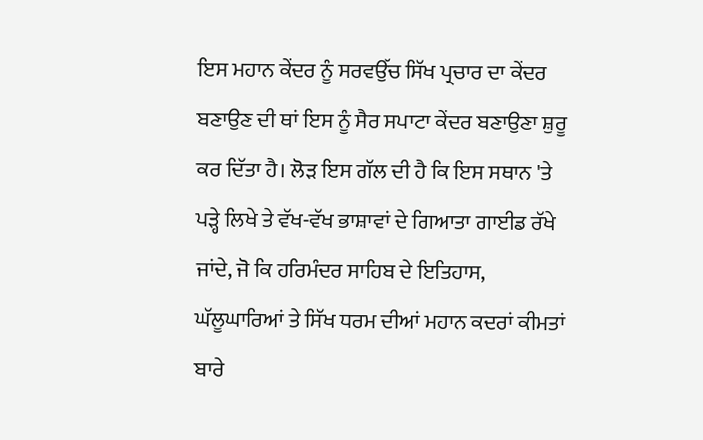ਇਸ ਮਹਾਨ ਕੇਂਦਰ ਨੂੰ ਸਰਵਉੱਚ ਸਿੱਖ ਪ੍ਰਚਾਰ ਦਾ ਕੇਂਦਰ ਬਣਾਉਣ ਦੀ ਥਾਂ ਇਸ ਨੂੰ ਸੈਰ ਸਪਾਟਾ ਕੇਂਦਰ ਬਣਾਉਣਾ ਸ਼ੁਰੂ ਕਰ ਦਿੱਤਾ ਹੈ। ਲੋੜ ਇਸ ਗੱਲ ਦੀ ਹੈ ਕਿ ਇਸ ਸਥਾਨ 'ਤੇ ਪੜ੍ਹੇ ਲਿਖੇ ਤੇ ਵੱਖ-ਵੱਖ ਭਾਸ਼ਾਵਾਂ ਦੇ ਗਿਆਤਾ ਗਾਈਡ ਰੱਖੇ ਜਾਂਦੇ, ਜੋ ਕਿ ਹਰਿਮੰਦਰ ਸਾਹਿਬ ਦੇ ਇਤਿਹਾਸ, ਘੱਲੂਘਾਰਿਆਂ ਤੇ ਸਿੱਖ ਧਰਮ ਦੀਆਂ ਮਹਾਨ ਕਦਰਾਂ ਕੀਮਤਾਂ ਬਾਰੇ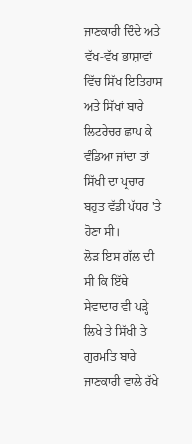ਜਾਣਕਾਰੀ ਦਿੰਦੇ ਅਤੇ ਵੱਖ-ਵੱਖ ਭਾਸ਼ਾਵਾਂ ਵਿੱਚ ਸਿੱਖ ਇਤਿਹਾਸ ਅਤੇ ਸਿੱਖਾਂ ਬਾਰੇ ਲਿਟਰੇਚਰ ਛਾਪ ਕੇ ਵੰਡਿਆ ਜਾਂਦਾ ਤਾਂ ਸਿੱਖੀ ਦਾ ਪ੍ਰਚਾਰ ਬਹੁਤ ਵੱਡੀ ਪੱਧਰ 'ਤੇ ਹੋਣਾ ਸੀ।
ਲੋੜ ਇਸ ਗੱਲ ਦੀ ਸੀ ਕਿ ਇੱਥੇ ਸੇਵਾਦਾਰ ਵੀ ਪੜ੍ਹੇ ਲਿਖੇ ਤੇ ਸਿੱਖੀ ਤੇ ਗੁਰਮਤਿ ਬਾਰੇ ਜਾਣਕਾਰੀ ਵਾਲੇ ਰੱਖੇ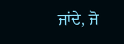ਜਾਂਦੇ, ਜੋ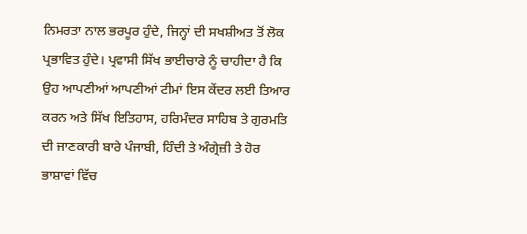ਨਿਮਰਤਾ ਨਾਲ ਭਰਪੂਰ ਹੁੰਦੇ, ਜਿਨ੍ਹਾਂ ਦੀ ਸਖਸ਼ੀਅਤ ਤੋਂ ਲੋਕ ਪ੍ਰਭਾਵਿਤ ਹੁੰਦੇ। ਪ੍ਰਵਾਸੀ ਸਿੱਖ ਭਾਈਚਾਰੇ ਨੂੰ ਚਾਹੀਦਾ ਹੈ ਕਿ ਉਹ ਆਪਣੀਆਂ ਆਪਣੀਆਂ ਟੀਮਾਂ ਇਸ ਕੇਂਦਰ ਲਈ ਤਿਆਰ ਕਰਨ ਅਤੇ ਸਿੱਖ ਇਤਿਹਾਸ, ਹਰਿਮੰਦਰ ਸਾਹਿਬ ਤੇ ਗੁਰਮਤਿ ਦੀ ਜਾਣਕਾਰੀ ਬਾਰੇ ਪੰਜਾਬੀ, ਹਿੰਦੀ ਤੇ ਅੰਗ੍ਰੇਜ਼ੀ ਤੇ ਹੋਰ ਭਾਸ਼ਾਵਾਂ ਵਿੱਚ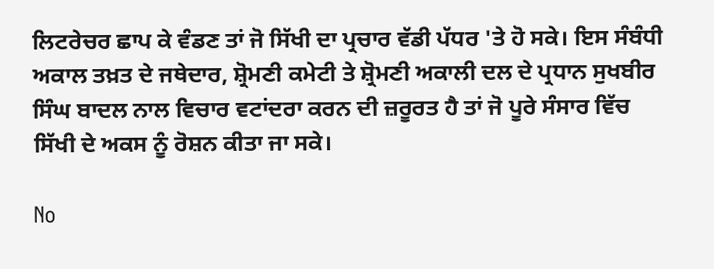ਲਿਟਰੇਚਰ ਛਾਪ ਕੇ ਵੰਡਣ ਤਾਂ ਜੋ ਸਿੱਖੀ ਦਾ ਪ੍ਰਚਾਰ ਵੱਡੀ ਪੱਧਰ 'ਤੇ ਹੋ ਸਕੇ। ਇਸ ਸੰਬੰਧੀ ਅਕਾਲ ਤਖ਼ਤ ਦੇ ਜਥੇਦਾਰ, ਸ਼੍ਰੋਮਣੀ ਕਮੇਟੀ ਤੇ ਸ਼੍ਰੋਮਣੀ ਅਕਾਲੀ ਦਲ ਦੇ ਪ੍ਰਧਾਨ ਸੁਖਬੀਰ ਸਿੰਘ ਬਾਦਲ ਨਾਲ ਵਿਚਾਰ ਵਟਾਂਦਰਾ ਕਰਨ ਦੀ ਜ਼ਰੂਰਤ ਹੈ ਤਾਂ ਜੋ ਪੂਰੇ ਸੰਸਾਰ ਵਿੱਚ ਸਿੱਖੀ ਦੇ ਅਕਸ ਨੂੰ ਰੋਸ਼ਨ ਕੀਤਾ ਜਾ ਸਕੇ।

No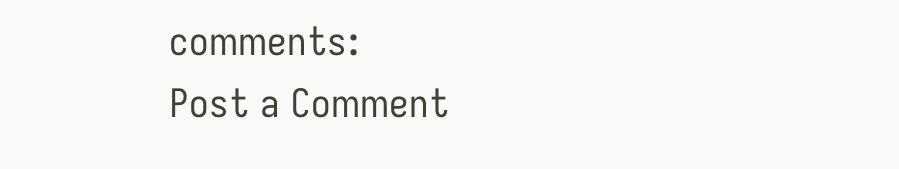comments:
Post a Comment